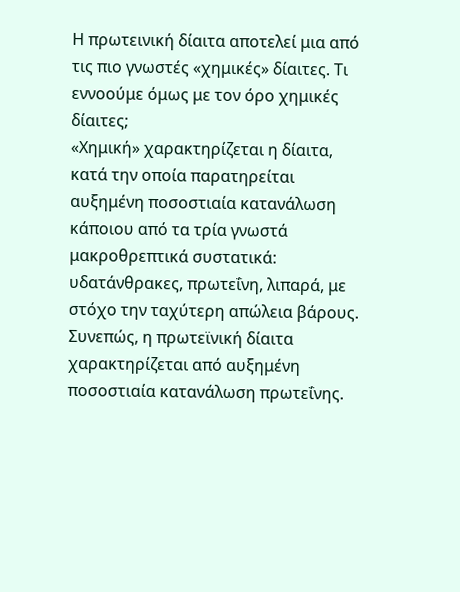Η πρωτεινική δίαιτα αποτελεί μια από τις πιο γνωστές «χημικές» δίαιτες. Τι εννοούμε όμως με τον όρο χημικές δίαιτες;
«Χημική» χαρακτηρίζεται η δίαιτα, κατά την οποία παρατηρείται αυξημένη ποσοστιαία κατανάλωση κάποιου από τα τρία γνωστά μακροθρεπτικά συστατικά: υδατάνθρακες, πρωτεΐνη, λιπαρά, με στόχο την ταχύτερη απώλεια βάρους. Συνεπώς, η πρωτεϊνική δίαιτα χαρακτηρίζεται από αυξημένη ποσοστιαία κατανάλωση πρωτεΐνης.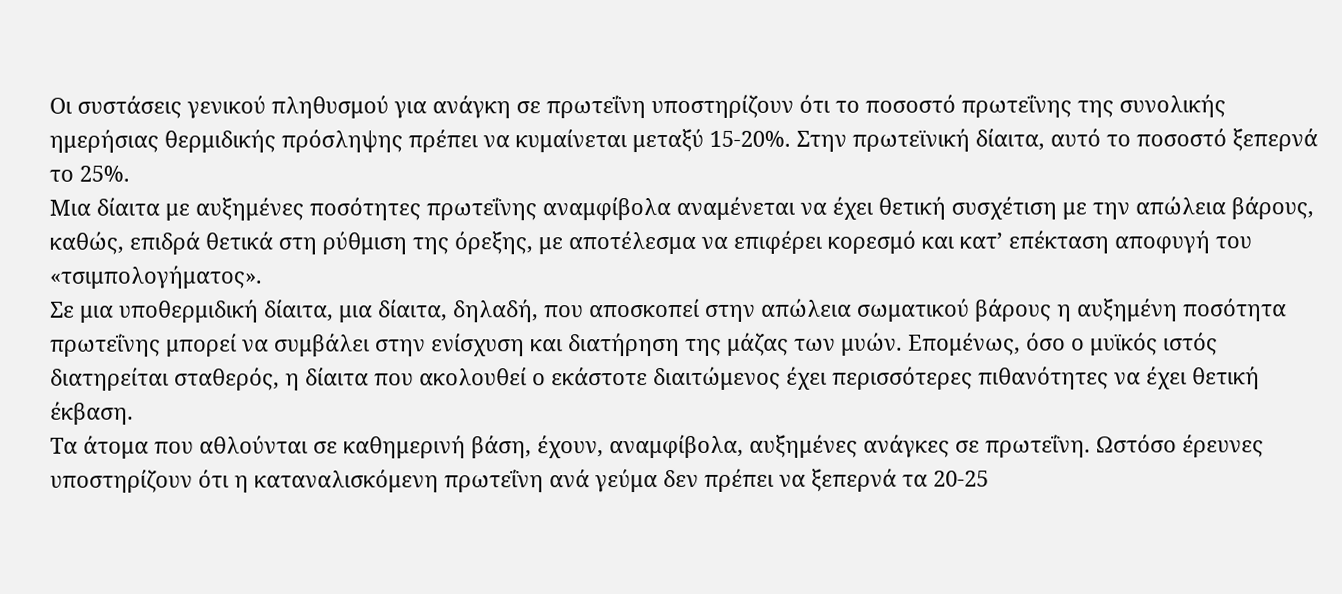Οι συστάσεις γενικού πληθυσμού για ανάγκη σε πρωτεΐνη υποστηρίζουν ότι το ποσοστό πρωτεΐνης της συνολικής ημερήσιας θερμιδικής πρόσληψης πρέπει να κυμαίνεται μεταξύ 15-20%. Στην πρωτεϊνική δίαιτα, αυτό το ποσοστό ξεπερνά το 25%.
Μια δίαιτα με αυξημένες ποσότητες πρωτεΐνης αναμφίβολα αναμένεται να έχει θετική συσχέτιση με την απώλεια βάρους, καθώς, επιδρά θετικά στη ρύθμιση της όρεξης, με αποτέλεσμα να επιφέρει κορεσμό και κατ’ επέκταση αποφυγή του «τσιμπολογήματος».
Σε μια υποθερμιδική δίαιτα, μια δίαιτα, δηλαδή, που αποσκοπεί στην απώλεια σωματικού βάρους η αυξημένη ποσότητα πρωτεΐνης μπορεί να συμβάλει στην ενίσχυση και διατήρηση της μάζας των μυών. Επομένως, όσο ο μυϊκός ιστός διατηρείται σταθερός, η δίαιτα που ακολουθεί ο εκάστοτε διαιτώμενος έχει περισσότερες πιθανότητες να έχει θετική έκβαση.
Τα άτομα που αθλούνται σε καθημερινή βάση, έχουν, αναμφίβολα, αυξημένες ανάγκες σε πρωτεΐνη. Ωστόσο έρευνες υποστηρίζουν ότι η καταναλισκόμενη πρωτεΐνη ανά γεύμα δεν πρέπει να ξεπερνά τα 20-25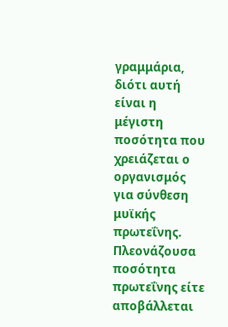γραμμάρια, διότι αυτή είναι η μέγιστη ποσότητα που χρειάζεται ο οργανισμός για σύνθεση μυϊκής πρωτεΐνης. Πλεονάζουσα ποσότητα πρωτεΐνης είτε αποβάλλεται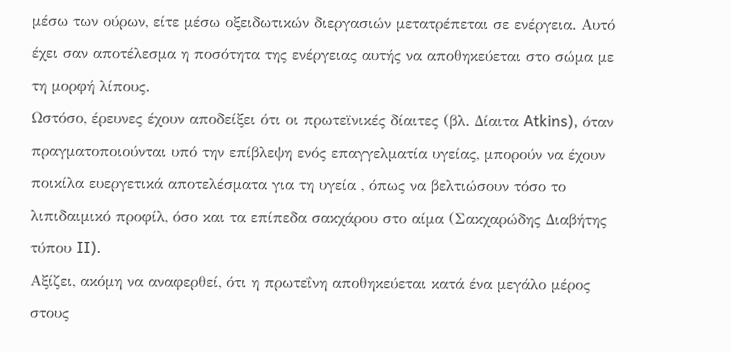μέσω των ούρων, είτε μέσω οξειδωτικών διεργασιών μετατρέπεται σε ενέργεια. Αυτό έχει σαν αποτέλεσμα η ποσότητα της ενέργειας αυτής να αποθηκεύεται στο σώμα με τη μορφή λίπους.
Ωστόσο, έρευνες έχουν αποδείξει ότι οι πρωτεϊνικές δίαιτες (βλ. Δίαιτα Atkins), όταν πραγματοποιούνται υπό την επίβλεψη ενός επαγγελματία υγείας, μπορούν να έχουν ποικίλα ευεργετικά αποτελέσματα για τη υγεία , όπως να βελτιώσουν τόσο το λιπιδαιμικό προφίλ, όσο και τα επίπεδα σακχάρου στο αίμα (Σακχαρώδης Διαβήτης τύπου II).
Αξίζει, ακόμη να αναφερθεί, ότι η πρωτεΐνη αποθηκεύεται κατά ένα μεγάλο μέρος στους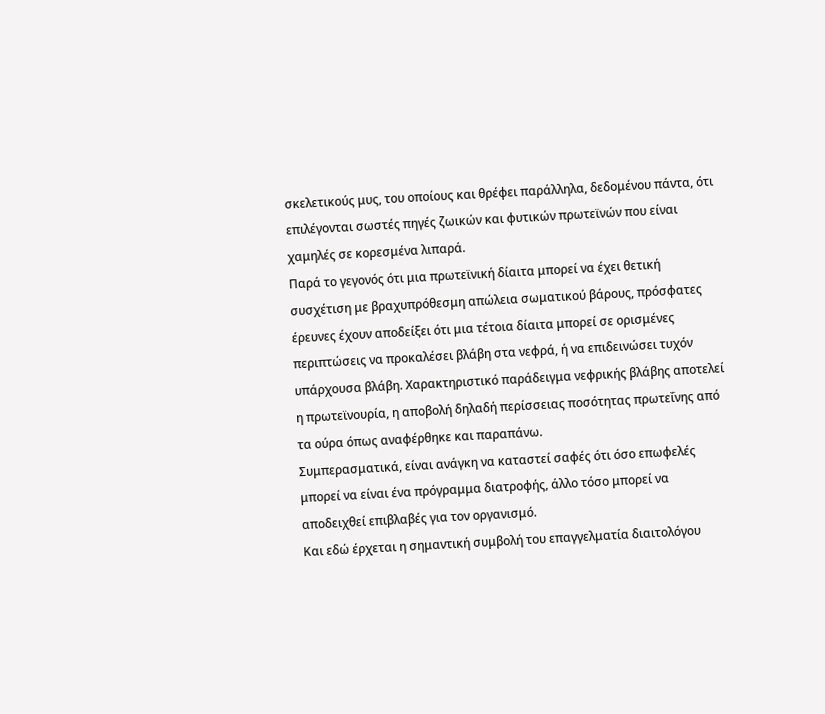σκελετικούς μυς, του οποίους και θρέφει παράλληλα, δεδομένου πάντα, ότι επιλέγονται σωστές πηγές ζωικών και φυτικών πρωτεϊνών που είναι χαμηλές σε κορεσμένα λιπαρά.
Παρά το γεγονός ότι μια πρωτεϊνική δίαιτα μπορεί να έχει θετική συσχέτιση με βραχυπρόθεσμη απώλεια σωματικού βάρους, πρόσφατες έρευνες έχουν αποδείξει ότι μια τέτοια δίαιτα μπορεί σε ορισμένες περιπτώσεις να προκαλέσει βλάβη στα νεφρά, ή να επιδεινώσει τυχόν υπάρχουσα βλάβη. Χαρακτηριστικό παράδειγμα νεφρικής βλάβης αποτελεί η πρωτεϊνουρία, η αποβολή δηλαδή περίσσειας ποσότητας πρωτεΐνης από τα ούρα όπως αναφέρθηκε και παραπάνω.
Συμπερασματικά, είναι ανάγκη να καταστεί σαφές ότι όσο επωφελές μπορεί να είναι ένα πρόγραμμα διατροφής, άλλο τόσο μπορεί να αποδειχθεί επιβλαβές για τον οργανισμό.
Και εδώ έρχεται η σημαντική συμβολή του επαγγελματία διαιτολόγου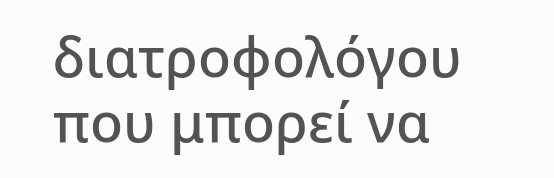διατροφολόγου που μπορεί να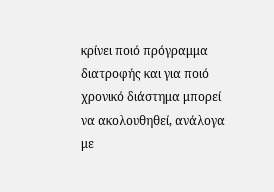κρίνει ποιό πρόγραμμα διατροφής και για ποιό χρονικό διάστημα μπορεί να ακολουθηθεί, ανάλογα με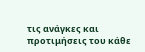τις ανάγκες και προτιμήσεις του κάθε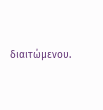διαιτώμενου.